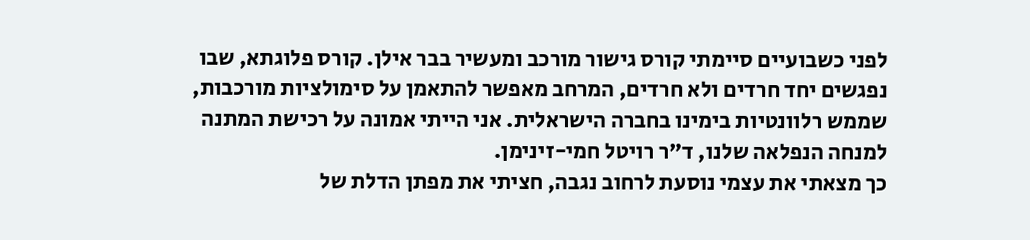לפני כשבועיים סיימתי קורס גישור מורכב ומעשיר בבר אילן. קורס פלוגתא, שבו נפגשים יחד חרדים ולא חרדים, המרחב מאפשר להתאמן על סימולציות מורכבות, שממש רלוונטיות בימינו בחברה הישראלית. אני הייתי אמונה על רכישת המתנה למנחה הנפלאה שלנו, ד"ר רויטל חמי-זינימן.
כך מצאתי את עצמי נוסעת לרחוב נגבה, חציתי את מפתן הדלת של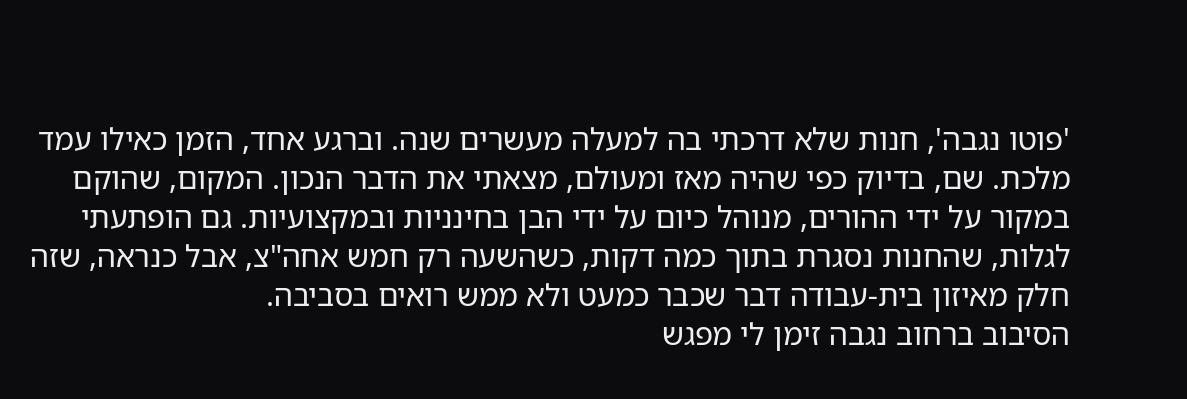'פוטו נגבה', חנות שלא דרכתי בה למעלה מעשרים שנה. וברגע אחד, הזמן כאילו עמד מלכת. שם, בדיוק כפי שהיה מאז ומעולם, מצאתי את הדבר הנכון. המקום, שהוקם במקור על ידי ההורים, מנוהל כיום על ידי הבן בחינניות ובמקצועיות. גם הופתעתי לגלות, שהחנות נסגרת בתוך כמה דקות, כשהשעה רק חמש אחה"צ, אבל כנראה, שזה חלק מאיזון בית-עבודה דבר שכבר כמעט ולא ממש רואים בסביבה.
הסיבוב ברחוב נגבה זימן לי מפגש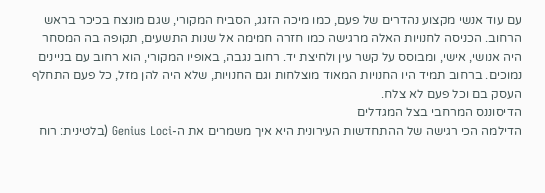עם עוד אנשי מקצוע נהדרים של פעם, כמו מיכה הזגג, הסביח המקורי, שגם מונצח בכיכר בראש הרחוב. הכניסה לחנויות האלה מרגישה כמו חזרה חמימה אל שנות התשעים, תקופה בה המסחר היה אנושי, אישי, ומבוסס על קשר עין ולחיצת יד. רחוב נגבה, באופיו המקורי, הוא רחוב עם בניינים נמוכים. ברחוב תמיד היו החנויות המאוד מוצלחות וגם החנויות, שלא היה להן מזל, כל פעם התחלף העסק בם וכל פעם לא צלח.
הדיסוננס המרחבי בצל המגדלים
הדילמה הכי רגישה של ההתחדשות העירונית היא איך משמרים את ה-Genius Loci (בלטינית: רוח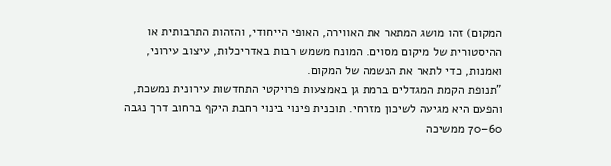המקום) זהו מושג המתאר את האווירה, האופי הייחודי, והזהות התרבותית או ההיסטורית של מיקום מסוים. המונח משמש רבות באדריכלות, עיצוב עירוני, ואמנות, כדי לתאר את הנשמה של המקום.
"תנופת הקמת המגדלים ברמת גן באמצעות פרויקטי התחדשות עירונית נמשכת, והפעם היא מגיעה לשיכון מזרחי. תוכנית פינוי בינוי רחבת היקף ברחוב דרך נגבה 60–70 ממשיכה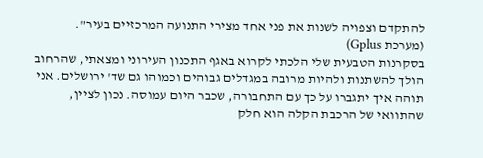להתקדם וצפויה לשנות את פני אחד מצירי התנועה המרכזיים בעיר". (מערכת Gplus)
בסקרנות הטבעית שלי הלכתי לקרוא באגף התכנון העירוני ומצאתי, שהרחוב הולך להשתנות ולהיות מרובה במגדלים גבוהים וכמוהו גם שד' ירושלים. אני תוהה איך יתגברו על כך עם התחבורה, שכבר היום עמוסה. נכון לציין, שהתוואי של הרכבת הקלה הוא חלק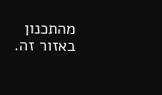מהתכנון באזור זה.